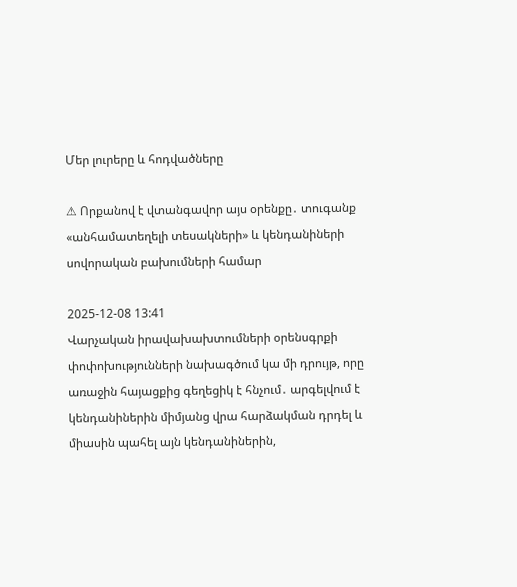Մեր լուրերը և հոդվածները

⚠ Որքանով է վտանգավոր այս օրենքը․ տուգանք «անհամատեղելի տեսակների» և կենդանիների սովորական բախումների համար

2025-12-08 13:41
Վարչական իրավախախտումների օրենսգրքի փոփոխությունների նախագծում կա մի դրույթ, որը առաջին հայացքից գեղեցիկ է հնչում․ արգելվում է կենդանիներին միմյանց վրա հարձակման դրդել և միասին պահել այն կենդանիներին,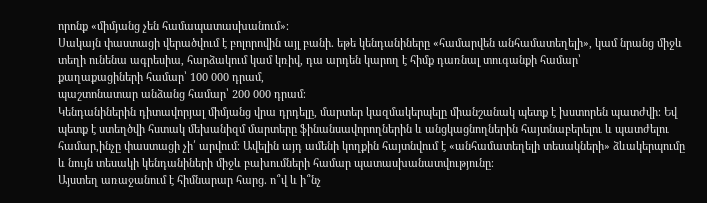որոնք «միմյանց չեն համապատասխանում»։
Սակայն փաստացի վերածվում է բոլորովին այլ բանի․ եթե կենդանիները «համարվեն անհամատեղելի», կամ նրանց միջև տեղի ունենա ագրեսիա, հարձակում կամ կռիվ, դա արդեն կարող է հիմք դառնալ տուգանքի համար՝
քաղաքացիների համար՝ 100 000 դրամ,
պաշտոնատար անձանց համար՝ 200 000 դրամ։
Կենդանիներին դիտավորյալ միմյանց վրա դրդելը, մարտեր կազմակերպելը միանշանակ պետք է խստորեն պատժվի։ Եվ պետք է ստեղծվի հստակ մեխանիզմ մարտերը ֆինանսավորողներին և անցկացնողներին հայտնաբերելու և պատժելու համար,ինչը փաստացի չի՛ արվում։ Ավելին այդ ամենի կողքին հայտնվում է «անհամատեղելի տեսակների» ձևակերպումը և նույն տեսակի կենդանիների միջև բախումների համար պատասխանատվությունը։
Այստեղ առաջանում է հիմնարար հարց․ ո՞վ և ի՞նչ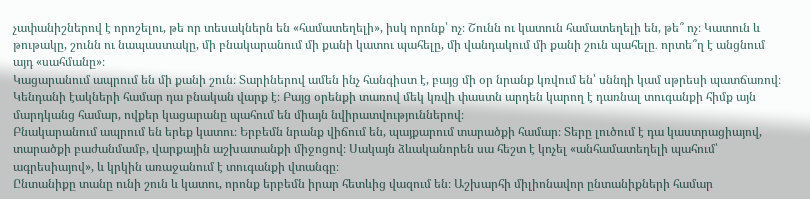չափանիշներով է որոշելու, թե որ տեսակներն են «համատեղելի», իսկ որոնք՝ ոչ։ Շունն ու կատուն համատեղելի են, թե՞ ոչ։ Կատուն և թութակը, շունն ու նապաստակը, մի բնակարանում մի քանի կատու պահելը, մի վանդակում մի քանի շուն պահելը․ որտե՞ղ է անցնում այդ «սահմանը»։
Կացարանում ապրում են մի քանի շուն։ Տարիներով ամեն ինչ հանգիստ է, բայց մի օր նրանք կռվում են՝ սննդի կամ սթրեսի պատճառով։ Կենդանի էակների համար դա բնական վարք է։ Բայց օրենքի տառով մեկ կռվի փաստն արդեն կարող է դառնալ տուգանքի հիմք այն մարդկանց համար, ովքեր կացարանը պահում են միայն նվիրատվություններով։
Բնակարանում ապրում են երեք կատու։ Երբեմն նրանք վիճում են, պայքարում տարածքի համար։ Տերը լուծում է դա կաստրացիայով, տարածքի բաժանմամբ, վարքային աշխատանքի միջոցով։ Սակայն ձևականորեն սա հեշտ է կոչել «անհամատեղելի պահում՝ ագրեսիայով», և կրկին առաջանում է տուգանքի վտանգը։
Ընտանիքը տանը ունի շուն և կատու, որոնք երբեմն իրար հետևից վազում են։ Աշխարհի միլիոնավոր ընտանիքների համար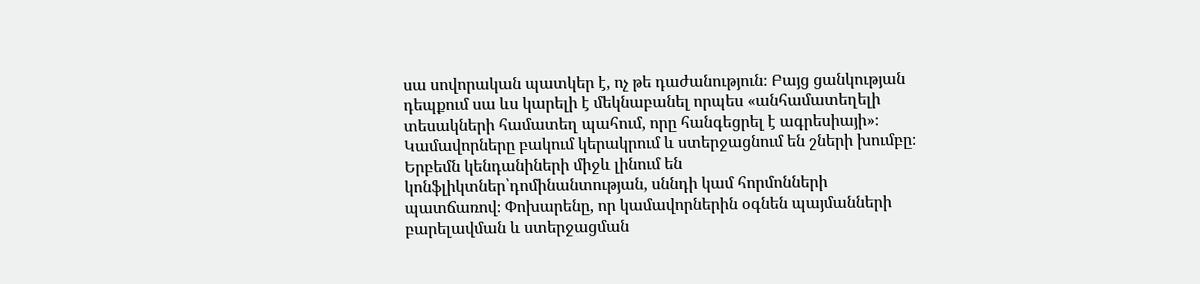սա սովորական պատկեր է, ոչ թե դաժանություն։ Բայց ցանկության դեպքում սա ևս կարելի է մեկնաբանել որպես «անհամատեղելի տեսակների համատեղ պահում, որը հանգեցրել է ագրեսիայի»։
Կամավորները բակում կերակրում և ստերջացնում են շների խումբը։ Երբեմն կենդանիների միջև լինում են կոնֆլիկտներ՝դոմինանտության, սննդի կամ հորմոնների պատճառով։ Փոխարենը, որ կամավորներին օգնեն պայմանների բարելավման և ստերջացման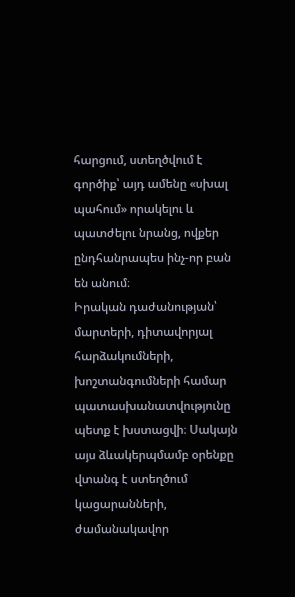հարցում, ստեղծվում է գործիք՝ այդ ամենը «սխալ պահում» որակելու և պատժելու նրանց, ովքեր ընդհանրապես ինչ-որ բան են անում։
Իրական դաժանության՝ մարտերի, դիտավորյալ հարձակումների, խոշտանգումների համար պատասխանատվությունը պետք է խստացվի։ Սակայն այս ձևակերպմամբ օրենքը վտանգ է ստեղծում կացարանների, ժամանակավոր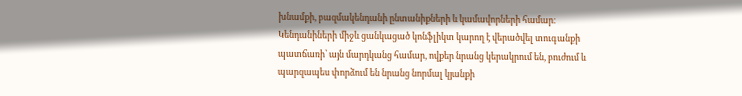խնամքի, բազմակենդանի ընտանիքների և կամավորների համար։ Կենդանիների միջև ցանկացած կոնֆլիկտ կարող է վերածվել տուգանքի պատճառի՝ այն մարդկանց համար, ովքեր նրանց կերակրում են, բուժում և պարզապես փորձում են նրանց նորմալ կյանքի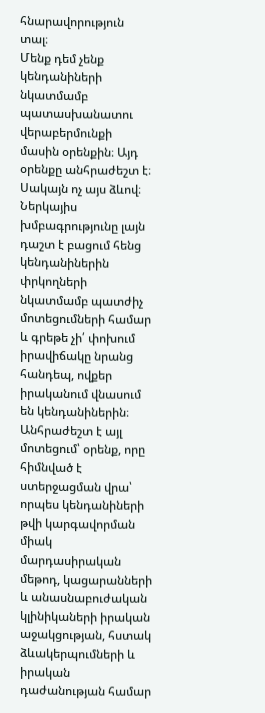հնարավորություն տալ։
Մենք դեմ չենք կենդանիների նկատմամբ պատասխանատու վերաբերմունքի մասին օրենքին։ Այդ օրենքը անհրաժեշտ է։ Սակայն ոչ այս ձևով։ Ներկայիս խմբագրությունը լայն դաշտ է բացում հենց կենդանիներին փրկողների նկատմամբ պատժիչ մոտեցումների համար և գրեթե չի՛ փոխում իրավիճակը նրանց հանդեպ, ովքեր իրականում վնասում են կենդանիներին։
Անհրաժեշտ է այլ մոտեցում՝ օրենք, որը հիմնված է ստերջացման վրա՝ որպես կենդանիների թվի կարգավորման միակ մարդասիրական մեթոդ, կացարանների և անասնաբուժական կլինիկաների իրական աջակցության, հստակ ձևակերպումների և իրական դաժանության համար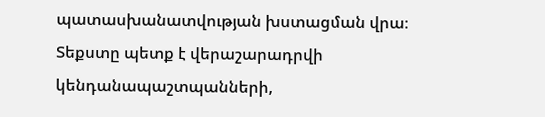պատասխանատվության խստացման վրա։ Տեքստը պետք է վերաշարադրվի կենդանապաշտպանների,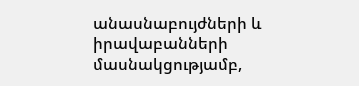անասնաբույժների և իրավաբանների մասնակցությամբ,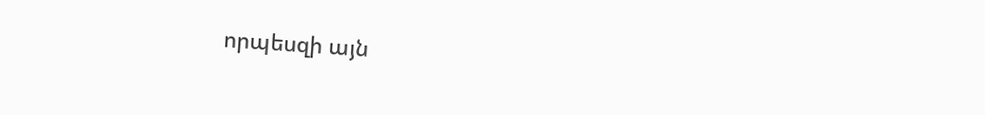որպեսզի այն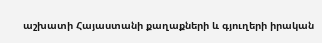աշխատի Հայաստանի քաղաքների և գյուղերի իրական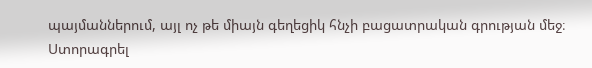պայմաններում, այլ ոչ թե միայն գեղեցիկ հնչի բացատրական գրության մեջ։
Ստորագրել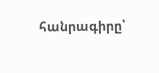հանրագիրը՝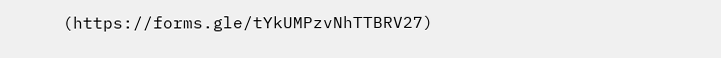(https://forms.gle/tYkUMPzvNhTTBRV27)